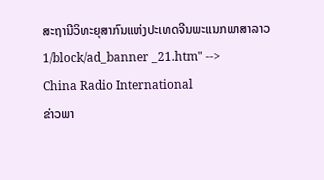ສະຖານີວິທະຍຸສາກົນແຫ່ງປະເທດຈີນພະແນກພາສາລາວ
1/block/ad_banner _21.htm" -->
China Radio International
ຂ່າວພາ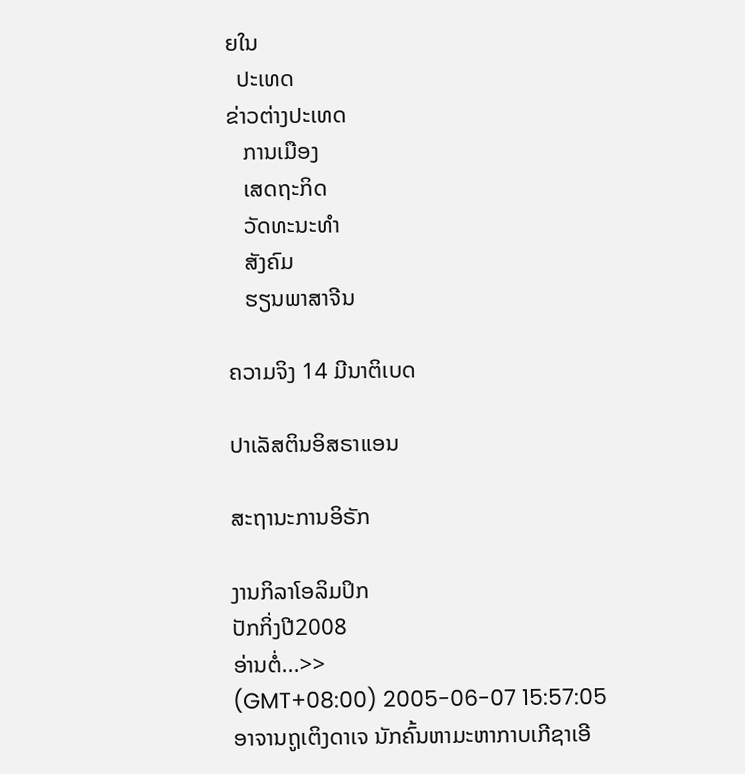ຍໃນ
  ປະເທດ
ຂ່າວຕ່າງປະເທດ
   ການເມືອງ
   ເສດຖະກິດ
   ວັດທະນະທຳ
   ສັງຄົມ
   ຮຽນພາສາຈີນ

ຄວາມຈິງ 14 ມີນາຕິເບດ

ປາເລັສຕິນອິສຣາແອນ

ສະຖານະການອິຣັກ

ງານກິລາໂອລິມປິກ
ປັກກິ່ງປີ2008
ອ່ານຕໍ່...>>
(GMT+08:00) 2005-06-07 15:57:05
ອາຈານຖູເຕິງດາເຈ ນັກຄົ້ນຫາມະຫາກາບເກີຊາເອີ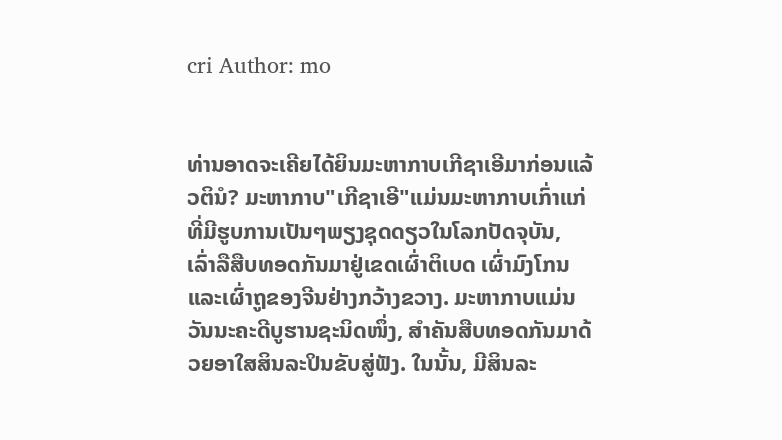cri Author: mo


ທ່ານອາດຈະເຄີຍໄດ້ຍິນມະຫາກາບເກີຊາເອີມາກ່ອນແລ້ວຕິນໍ? ມະຫາກາບ"ເກີຊາເອີ"ແມ່ນມະຫາກາບເກົ່າແກ່ທີ່ມີຮູບການເປັນໆພຽງຊຸດດຽວໃນໂລກປັດຈຸບັນ, ເລົ່າລືສືບທອດກັນມາຢູ່ເຂດເຜົ່າຕິເບດ ເຜົ່າມົງໂກນແລະເຜົ່າຖູຂອງຈີນຢ່າງກວ້າງຂວາງ. ມະຫາກາບແມ່ນວັນນະຄະດີບູຮານຊະນິດໜຶ່ງ, ສຳຄັນສືບທອດກັນມາດ້ວຍອາໃສສິນລະປິນຂັບສູ່ຟັງ. ໃນນັ້ນ, ມີສິນລະ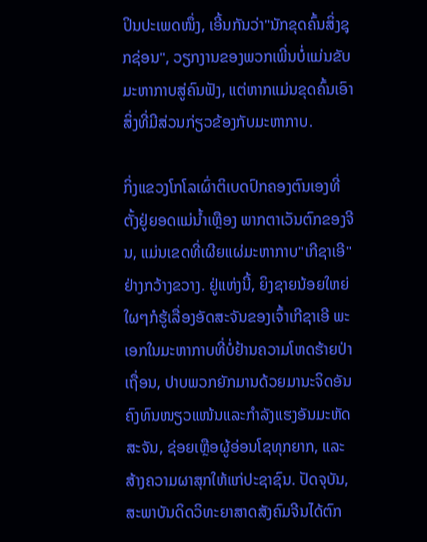ປິນປະເພດໜຶ່ງ, ເອີ້ນກັນວ່າ"ນັກຂຸດຄົ້ນສິ່ງຊຸກຊ່ອນ", ວຽກງານຂອງພວກເພີ່ນບໍ່ແມ່ນຂັບມະຫາກາບສູ່ຄົນຟັງ, ແຕ່ຫາກແມ່ນຂຸດຄົ້ນເອົາສິ່ງທີ່ມີສ່ວນກ່ຽວຂ້ອງກັບມະຫາກາບ.

ກິ່ງແຂວງໂກໂລເຜົ່າຕິເບດປົກຄອງຕົນເອງທີ່ຕັ້ງຢູ່ຍອດແມ່ນ້ຳເຫຼືອງ ພາກຕາເວັນຕົກຂອງຈີນ, ແມ່ນເຂດທີ່ເຜີຍແຜ່ມະຫາກາບ"ເກີຊາເອີ"ຢ່າງກວ້າງຂວາງ. ຢູ່ແຫ່ງນີ້, ຍິງຊາຍນ້ອຍໃຫຍ່ໃຜໆກໍຮູ້ເລື່ອງອັດສະຈັນຂອງເຈົ້າເກີຊາເອີ ພະເອກໃນມະຫາກາບທີ່ບໍ່ຢ້ານຄວາມໂຫດຮ້າຍປ່າເຖື່ອນ, ປາບພວກຍັກມານດ້ວຍມານະຈິດອັນຄົງທົນໜຽວແໜ້ນແລະກຳລັງແຮງອັນມະຫັດສະຈັນ, ຊ່ອຍເຫຼືອຜູ້ອ່ອນໂຊທຸກຍາກ, ແລະສ້າງຄວາມຜາສຸກໃຫ້ແກ່ປະຊາຊົນ. ປັດຈຸບັນ, ສະພາບັນດິດວິທະຍາສາດສັງຄົມຈີນໄດ້ຕົກ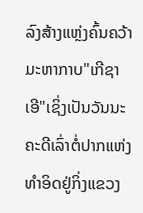ລົງສ້າງແຫຼ່ງຄົ້ນຄວ້າມະຫາກາບ"ເກີຊາເອີ"ເຊິ່ງເປັນວັນນະຄະດີເລົ່າຕໍ່ປາກແຫ່ງທຳອິດຢູ່ກິ່ງແຂວງ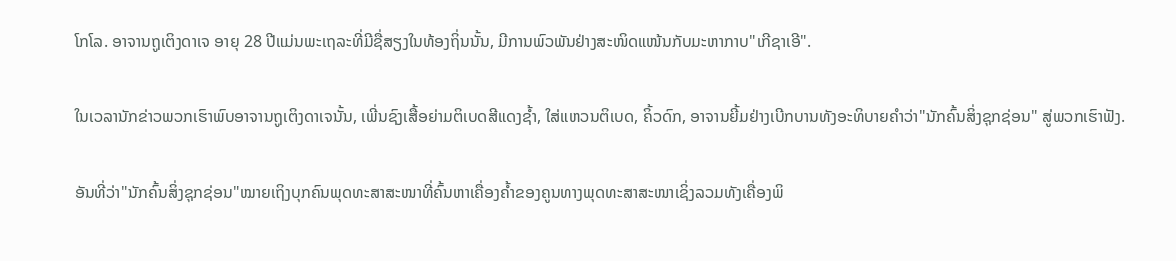ໂກໂລ. ອາຈານຖູເຕິງດາເຈ ອາຍຸ 28 ປີແມ່ນພະເຖລະທີ່ມີຊື່ສຽງໃນທ້ອງຖິ່ນນັ້ນ, ມີການພົວພັນຢ່າງສະໜິດແໜ້ນກັບມະຫາກາບ"ເກີຊາເອີ".

ໃນເວລານັກຂ່າວພວກເຮົາພົບອາຈານຖູເຕິງດາເຈນັ້ນ, ເພີ່ນຊົງເສື້ອຍ່າມຕິເບດສີແດງຊ້ຳ, ໃສ່ແຫວນຕິເບດ, ຄິ້ວດົກ, ອາຈານຍີ້ມຢ່າງເບີກບານທັງອະທິບາຍຄຳວ່າ"ນັກຄົ້ນສິ່ງຊຸກຊ່ອນ" ສູ່ພວກເຮົາຟັງ.

ອັນທີ່ວ່າ"ນັກຄົ້ນສິ່ງຊຸກຊ່ອນ"ໝາຍເຖິງບຸກຄົນພຸດທະສາສະໜາທີ່ຄົ້ນຫາເຄື່ອງຄ້ຳຂອງຄູນທາງພຸດທະສາສະໜາເຊິ່ງລວມທັງເຄື່ອງພິ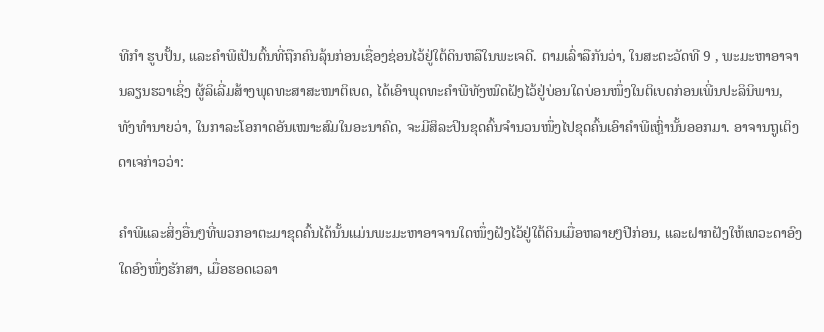ທີກຳ ຮູບປັ້ນ, ແລະຄຳພີເປັນຕົ້ນທີ່ຖືກຄົນລຸ້ນກ່ອນເຊື່ອງຊ່ອນໄວ້ຢູ່ໃຕ້ດິນຫລືໃນພະເຈດີ. ຕາມເລົ່າລືກັນວ່າ, ໃນສະຕະວັດທີ 9 , ພະມະຫາອາຈານລຽນຮວາເຊິ່ງ ຜູ້ລິເລີ່ມສ້າງພຸດທະສາສະໜາຕິເບດ, ໄດ້ເອົາພຸດທະຄຳພີທັງໝົດຝັງໄວ້ຢູ່ບ່ອນໃດບ່ອນໜຶ່ງໃນຕິເບດກ່ອນເພີ່ນປະລິນິພານ, ທັງທຳນາຍວ່າ, ໃນກາລະໂອກາດອັນເໝາະສົມໃນອະນາຄົດ, ຈະມີສິລະປິນຂຸດຄົ້ນຈຳນວນໜຶ່ງໄປຂຸດຄົ້ນເອົາຄຳພີເຫຼົ່ານັ້ນອອກມາ. ອາຈານຖູເຕິງດາເຈກ່າວວ່າ:

ຄຳພີແລະສິ່ງອື່ນໆທີ່ພວກອາຕະມາຂຸດຄົ້ນໄດ້ນັ້ນແມ່ນພະມະຫາອາຈານໃດໜຶ່ງຝັງໄວ້ຢູ່ໃຕ້ດິນເມື່ອຫລາຍໆປີກ່ອນ, ແລະຝາກຝັງໃຫ້ເທວະດາອົງໃດອົງໜຶ່ງຮັກສາ, ເມື່ອຮອດເວລາ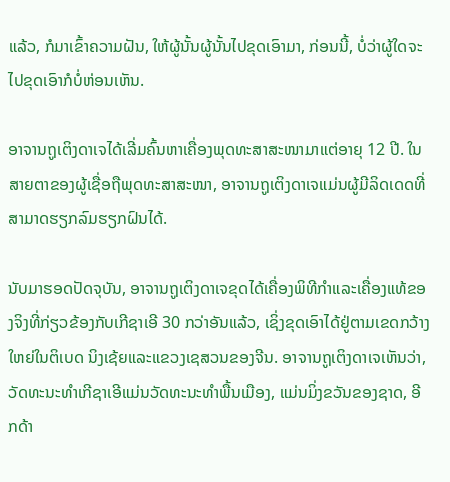ແລ້ວ, ກໍມາເຂົ້າຄວາມຝັນ, ໃຫ້ຜູ້ນັ້ນຜູ້ນັ້ນໄປຂຸດເອົາມາ, ກ່ອນນີ້, ບໍ່ວ່າຜູ້ໃດຈະໄປຂຸດເອົາກໍບໍ່ຫ່ອນເຫັນ.

ອາຈານຖູເຕິງດາເຈໄດ້ເລີ່ມຄົ້ນຫາເຄື່ອງພຸດທະສາສະໜາມາແຕ່ອາຍຸ 12 ປີ. ໃນສາຍຕາຂອງຜູ້ເຊື່ອຖືພຸດທະສາສະໜາ, ອາຈານຖູເຕິງດາເຈແມ່ນຜູ້ມີລິດເດດທີ່ສາມາດຮຽກລົມຮຽກຝົນໄດ້.

ນັບມາຮອດປັດຈຸບັນ, ອາຈານຖູເຕິງດາເຈຂຸດໄດ້ເຄື່ອງພິທີກຳແລະເຄື່ອງແທ້ຂອງຈິງທີ່ກ່ຽວຂ້ອງກັບເກີຊາເອີ 30 ກວ່າອັນແລ້ວ, ເຊິ່ງຂຸດເອົາໄດ້ຢູ່ຕາມເຂດກວ້າງໃຫຍ່ໃນຕິເບດ ນິງເຊ້ຍແລະແຂວງເຊສວນຂອງຈີນ. ອາຈານຖູເຕິງດາເຈເຫັນວ່າ, ວັດທະນະທຳເກີຊາເອີແມ່ນວັດທະນະທຳພື້ນເມືອງ, ແມ່ນມິ່ງຂວັນຂອງຊາດ, ອີກດ້າ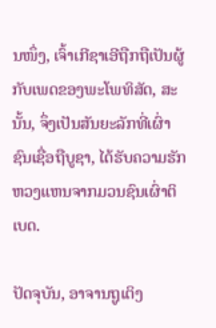ນໜຶ່ງ, ເຈົ້າເກີຊາເອີຖືກຖືເປັນຜູ້ກັບເພດຂອງພະໂພທິສັດ, ສະນັ້ນ, ຈຶ່ງເປັນສັນຍະລັກທີ່ເຜົ່າຊົນເຊື່ອຖືບູຊາ, ໄດ້ຮັບຄວາມຮັກຫວງແຫນຈາກມວນຊົນເຜົ່າຕິເບດ.

ປັດຈຸບັນ, ອາຈານຖູເຕິງ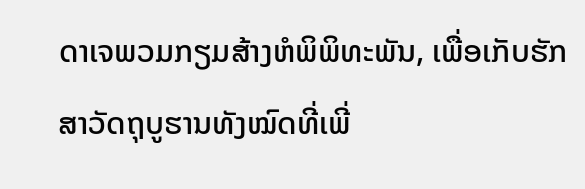ດາເຈພວມກຽມສ້າງຫໍພິພິທະພັນ, ເພື່ອເກັບຮັກສາວັດຖຸບູຮານທັງໝົດທີ່ເພີ່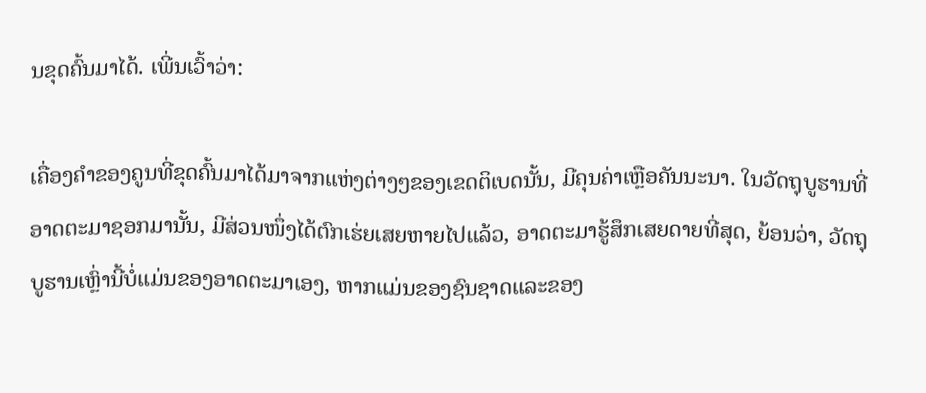ນຂຸດຄົ້ນມາໄດ້. ເພີ່ນເວົ້າວ່າ:

ເຄື່ອງຄຳຂອງຄູນທີ່ຂຸດຄົ້ນມາໄດ້ມາຈາກແຫ່ງຕ່າງໆຂອງເຂດຕິເບດນັ້ນ, ມີຄຸນຄ່າເຫຼືອຄັນນະນາ. ໃນວັດຖຸບູຮານທີ່ອາດຕະມາຊອກມານັ້ນ, ມີສ່ວນໜຶ່ງໄດ້ຕົກເຮ່ຍເສຍຫາຍໄປແລ້ວ, ອາດຕະມາຮູ້ສຶກເສຍດາຍທີ່ສຸດ, ຍ້ອນວ່າ, ວັດຖຸບູຮານເຫຼົ່ານີ້ບໍ່ແມ່ນຂອງອາດຕະມາເອງ, ຫາກແມ່ນຂອງຊົນຊາດແລະຂອງ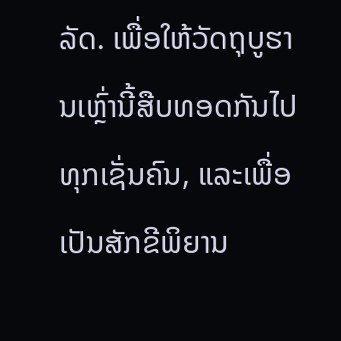ລັດ. ເພື່ອໃຫ້ວັດຖຸບູຮານເຫຼົ່ານີ້ສືບທອດກັນໄປທຸກເຊັ່ນຄົນ, ແລະເພື່ອເປັນສັກຂີພິຍານ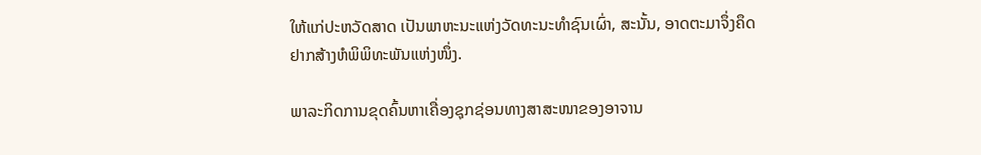ໃຫ້ແກ່ປະຫວັດສາດ ເປັນພາຫະນະແຫ່ງວັດທະນະທຳຊົນເຜົ່າ, ສະນັ້ນ, ອາດຕະມາຈຶ່ງຄຶດຢາກສ້າງຫໍພິພິທະພັນແຫ່ງໜຶ່ງ.

ພາລະກິດການຂຸດຄົ້ນຫາເຄື່ອງຊຸກຊ່ອນທາງສາສະໜາຂອງອາຈານ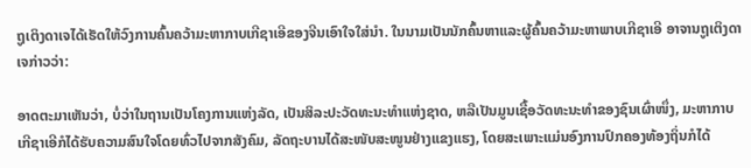ຖູເຕິງດາເຈໄດ້ເຮັດໃຫ້ວົງການຄົ້ນຄວ້າມະຫາກາບເກີຊາເອີຂອງຈີນເອົາໃຈໃສ່ນຳ. ໃນນາມເປັນນັກຄົ້ນຫາແລະຜູ້ຄົ້ນຄວ້າມະຫາພາບເກີຊາເອີ ອາຈານຖູເຕິງດາເຈກ່າວວ່າ:

ອາດຕະມາເຫັນວ່າ, ບໍ່ວ່າໃນຖານເປັນໂຄງການແຫ່ງລັດ, ເປັນສິລະປະວັດທະນະທຳແຫ່ງຊາດ, ຫລືເປັນມູນເຊື້ອວັດທະນະທຳຂອງຊົນເຜົ່າໜຶ່ງ, ມະຫາກາບເກີຊາເອີກໍໄດ້ຮັບຄວາມສົນໃຈໂດຍທົ່ວໄປຈາກສັງຄົມ, ລັດຖະບານໄດ້ສະໜັບສະໜູນຢ່າງແຂງແຮງ, ໂດຍສະເພາະແມ່ນອົງການປົກຄອງທ້ອງຖິ່ນກໍໄດ້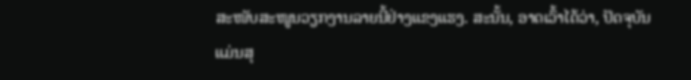ສະໜັບສະໜູນວຽກງານລາຍນີ້ຢ່າງແຂງແຮງ. ສະນັ້ນ, ອາດເວົ້າໄດ້ວ່າ, ປັດຈຸບັນ ແມ່ນສຸ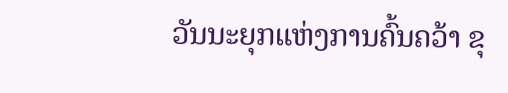ວັນນະຍຸກແຫ່ງການຄົ້ນຄວ້າ ຂຸ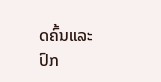ດຄົ້ນແລະປົກ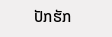ປັກຮັກ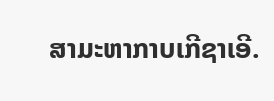ສາມະຫາກາບເກີຊາເອີ.